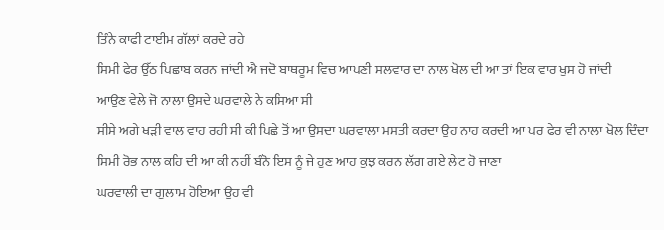ਤਿੰਨੇ ਕਾਫੀ ਟਾਈਮ ਗੱਲਾਂ ਕਰਦੇ ਰਹੇ
ਸਿਮੀ ਫੇਰ ਉੱਠ ਪਿਛਾਬ ਕਰਨ ਜਾਂਦੀ ਐ ਜਦੋ ਬਾਥਰੂਮ ਵਿਚ ਆਪਣੀ ਸਲਵਾਰ ਦਾ ਨਾਲ ਖੋਲ ਦੀ ਆ ਤਾਂ ਇਕ ਵਾਰ ਖੁਸ ਹੋ ਜਾਂਦੀ
ਆਉਣ ਵੇਲੇ ਜੋ ਨਾਲਾ ਉਸਦੇ ਘਰਵਾਲੇ ਨੇ ਕਸਿਆ ਸੀ
ਸੀਸੇ ਅਗੇ ਖੜੀ ਵਾਲ ਵਾਹ ਰਹੀ ਸੀ ਕੀ ਪਿਛੇ ਤੋਂ ਆ ਉਸਦਾ ਘਰਵਾਲਾ ਮਸਤੀ ਕਰਦਾ ਉਹ ਨਾਹ ਕਰਦੀ ਆ ਪਰ ਫੇਰ ਵੀ ਨਾਲਾ ਖੋਲ ਦਿੰਦਾ
ਸਿਮੀ ਰੋਭ ਨਾਲ ਕਹਿ ਦੀ ਆ ਕੀ ਨਹੀਂ ਬੰਨੋ ਇਸ ਨੂੰ ਜੇ ਹੁਣ ਆਹ ਕੁਝ ਕਰਨ ਲੱਗ ਗਏ ਲੇਟ ਹੋ ਜਾਣਾ
ਘਰਵਾਲੀ ਦਾ ਗੁਲਾਮ ਹੋਇਆ ਉਹ ਵੀ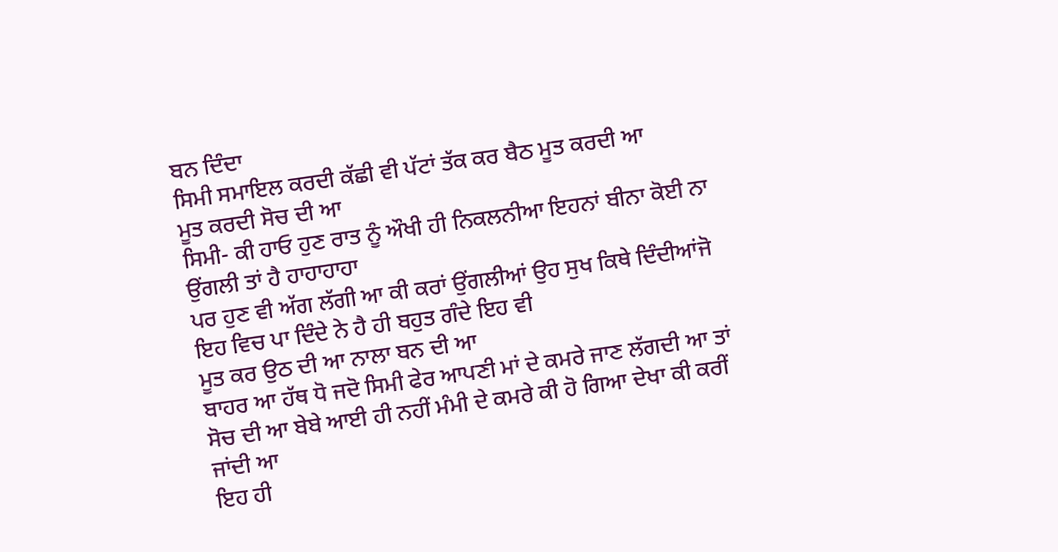ਬਨ ਦਿੰਦਾ
ਸਿਮੀ ਸਮਾਇਲ ਕਰਦੀ ਕੱਛੀ ਵੀ ਪੱਟਾਂ ਤੱਕ ਕਰ ਬੈਠ ਮੂਤ ਕਰਦੀ ਆ
ਮੂਤ ਕਰਦੀ ਸੋਚ ਦੀ ਆ
ਸਿਮੀ- ਕੀ ਹਾਓ ਹੁਣ ਰਾਤ ਨੂੰ ਔਖੀ ਹੀ ਨਿਕਲਨੀਆ ਇਹਨਾਂ ਬੀਨਾ ਕੋਈ ਨਾ ਉਂਗਲੀ ਤਾਂ ਹੈ ਹਾਹਾਹਾਹਾ
ਪਰ ਹੁਣ ਵੀ ਅੱਗ ਲੱਗੀ ਆ ਕੀ ਕਰਾਂ ਉਂਗਲੀਆਂ ਉਹ ਸੁਖ ਕਿਥੇ ਦਿੰਦੀਆਂਜੋ ਇਹ ਵਿਚ ਪਾ ਦਿੰਦੇ ਨੇ ਹੈ ਹੀ ਬਹੁਤ ਗੰਦੇ ਇਹ ਵੀ
ਮੂਤ ਕਰ ਉਠ ਦੀ ਆ ਨਾਲਾ ਬਨ ਦੀ ਆ
ਬਾਹਰ ਆ ਹੱਥ ਧੋ ਜਦੋ ਸਿਮੀ ਫੇਰ ਆਪਣੀ ਮਾਂ ਦੇ ਕਮਰੇ ਜਾਣ ਲੱਗਦੀ ਆ ਤਾਂ ਸੋਚ ਦੀ ਆ ਬੇਬੇ ਆਈ ਹੀ ਨਹੀਂ ਮੰਮੀ ਦੇ ਕਮਰੇ ਕੀ ਹੋ ਗਿਆ ਦੇਖਾ ਕੀ ਕਰੀਂ ਜਾਂਦੀ ਆ
ਇਹ ਹੀ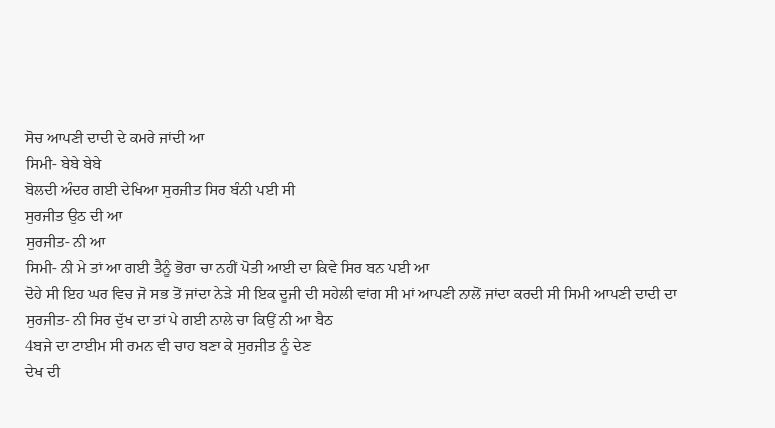ਸੋਚ ਆਪਣੀ ਦਾਦੀ ਦੇ ਕਮਰੇ ਜਾਂਦੀ ਆ
ਸਿਮੀ- ਬੇਬੇ ਬੇਬੇ
ਬੋਲਦੀ ਅੰਦਰ ਗਈ ਦੇਖਿਆ ਸੁਰਜੀਤ ਸਿਰ ਬੰਨੀ ਪਈ ਸੀ
ਸੁਰਜੀਤ ਉਠ ਦੀ ਆ
ਸੁਰਜੀਤ- ਨੀ ਆ
ਸਿਮੀ- ਨੀ ਮੇ ਤਾਂ ਆ ਗਈ ਤੈਨੂੰ ਭੋਰਾ ਚਾ ਨਹੀਂ ਪੋਤੀ ਆਈ ਦਾ ਕਿਵੇ ਸਿਰ ਬਨ ਪਈ ਆ
ਦੋਹੇ ਸੀ ਇਹ ਘਰ ਵਿਚ ਜੋ ਸਭ ਤੋਂ ਜਾਂਦਾ ਨੇੜੇ ਸੀ ਇਕ ਦੂਜੀ ਦੀ ਸਹੇਲੀ ਵਾਂਗ ਸੀ ਮਾਂ ਆਪਣੀ ਨਾਲੋਂ ਜਾਂਦਾ ਕਰਦੀ ਸੀ ਸਿਮੀ ਆਪਣੀ ਦਾਦੀ ਦਾ
ਸੁਰਜੀਤ- ਨੀ ਸਿਰ ਦੁੱਖ ਦਾ ਤਾਂ ਪੇ ਗਈ ਨਾਲੇ ਚਾ ਕਿਉਂ ਨੀ ਆ ਬੈਠ
4ਬਜੇ ਦਾ ਟਾਈਮ ਸੀ ਰਮਨ ਵੀ ਚਾਹ ਬਣਾ ਕੇ ਸੁਰਜੀਤ ਨੂੰ ਦੇਣ
ਦੇਖ ਦੀ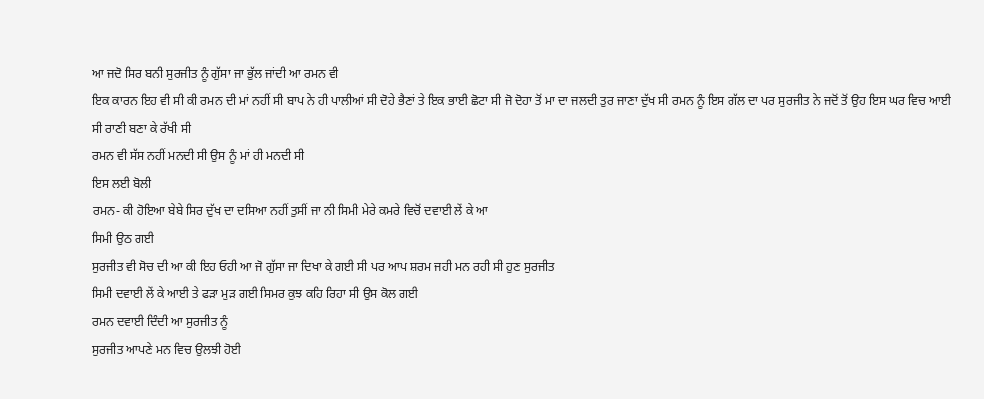ਆ ਜਦੋ ਸਿਰ ਬਨੀ ਸੁਰਜੀਤ ਨੂੰ ਗੁੱਸਾ ਜਾ ਭੁੱਲ ਜਾਂਦੀ ਆ ਰਮਨ ਵੀ
ਇਕ ਕਾਰਨ ਇਹ ਵੀ ਸੀ ਕੀ ਰਮਨ ਦੀ ਮਾਂ ਨਹੀਂ ਸੀ ਬਾਪ ਨੇ ਹੀ ਪਾਲੀਆਂ ਸੀ ਦੋਹੇ ਭੈਣਾਂ ਤੇ ਇਕ ਭਾਈ ਛੋਟਾ ਸੀ ਜੋ ਦੋਹਾ ਤੋਂ ਮਾ ਦਾ ਜਲਦੀ ਤੁਰ ਜਾਣਾ ਦੁੱਖ ਸੀ ਰਮਨ ਨੂੰ ਇਸ ਗੱਲ ਦਾ ਪਰ ਸੁਰਜੀਤ ਨੇ ਜਦੋਂ ਤੋਂ ਉਹ ਇਸ ਘਰ ਵਿਚ ਆਈ ਸੀ ਰਾਣੀ ਬਣਾ ਕੇ ਰੱਖੀ ਸੀ
ਰਮਨ ਵੀ ਸੱਸ ਨਹੀਂ ਮਨਦੀ ਸੀ ਉਸ ਨੂੰ ਮਾਂ ਹੀ ਮਨਦੀ ਸੀ
ਇਸ ਲਈ ਬੋਲੀ
ਰਮਨ- ਕੀ ਹੋਇਆ ਬੇਬੇ ਸਿਰ ਦੁੱਖ ਦਾ ਦਸਿਆ ਨਹੀਂ ਤੁਸੀਂ ਜਾ ਨੀ ਸਿਮੀ ਮੇਰੇ ਕਮਰੇ ਵਿਚੋਂ ਦਵਾਈ ਲੇਂ ਕੇ ਆ
ਸਿਮੀ ਉਠ ਗਈ
ਸੁਰਜੀਤ ਵੀ ਸੋਚ ਦੀ ਆ ਕੀ ਇਹ ਓਹੀ ਆ ਜੋ ਗੁੱਸਾ ਜਾ ਦਿਖਾ ਕੇ ਗਈ ਸੀ ਪਰ ਆਪ ਸ਼ਰਮ ਜਹੀ ਮਨ ਰਹੀ ਸੀ ਹੁਣ ਸੁਰਜੀਤ
ਸਿਮੀ ਦਵਾਈ ਲੇਂ ਕੇ ਆਈ ਤੇ ਫੜਾ ਮੁੜ ਗਈ ਸਿਮਰ ਕੁਝ ਕਹਿ ਰਿਹਾ ਸੀ ਉਸ ਕੋਲ ਗਈ
ਰਮਨ ਦਵਾਈ ਦਿੰਦੀ ਆ ਸੁਰਜੀਤ ਨੂੰ
ਸੁਰਜੀਤ ਆਪਣੇ ਮਨ ਵਿਚ ਉਲਝੀ ਹੋਈ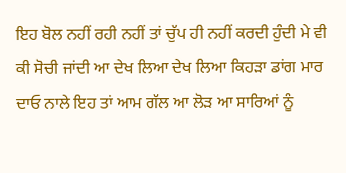ਇਹ ਬੋਲ ਨਹੀਂ ਰਹੀ ਨਹੀਂ ਤਾਂ ਚੁੱਪ ਹੀ ਨਹੀਂ ਕਰਦੀ ਹੁੰਦੀ ਮੇ ਵੀ ਕੀ ਸੋਚੀ ਜਾਂਦੀ ਆ ਦੇਖ ਲਿਆ ਦੇਖ ਲਿਆ ਕਿਹੜਾ ਡਾਂਗ ਮਾਰ ਦਾਓ ਨਾਲੇ ਇਹ ਤਾਂ ਆਮ ਗੱਲ ਆ ਲੋੜ ਆ ਸਾਰਿਆਂ ਨੂੰ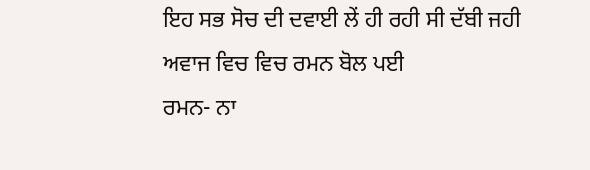ਇਹ ਸਭ ਸੋਚ ਦੀ ਦਵਾਈ ਲੇਂ ਹੀ ਰਹੀ ਸੀ ਦੱਬੀ ਜਹੀ ਅਵਾਜ ਵਿਚ ਵਿਚ ਰਮਨ ਬੋਲ ਪਈ
ਰਮਨ- ਨਾ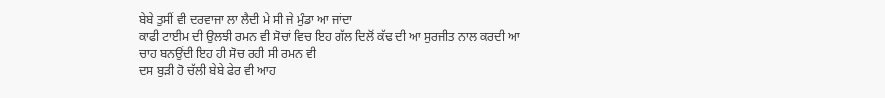ਬੇਬੇ ਤੁਸੀਂ ਵੀ ਦਰਵਾਜਾ ਲਾ ਲੈਦੀ ਮੇ ਸੀ ਜੇ ਮੁੰਡਾ ਆ ਜਾਂਦਾ
ਕਾਫੀ ਟਾਈਮ ਦੀ ਉਲਝੀ ਰਮਨ ਵੀ ਸੋਚਾਂ ਵਿਚ ਇਹ ਗੱਲ ਦਿਲੋਂ ਕੱਢ ਦੀ ਆ ਸੁਰਜੀਤ ਨਾਲ ਕਰਦੀ ਆ
ਚਾਹ ਬਨਉਂਦੀ ਇਹ ਹੀ ਸੋਚ ਰਹੀ ਸੀ ਰਮਨ ਵੀ
ਦਸ ਬੁੜੀ ਹੋ ਚੱਲੀ ਬੇਬੇ ਫੇਰ ਵੀ ਆਹ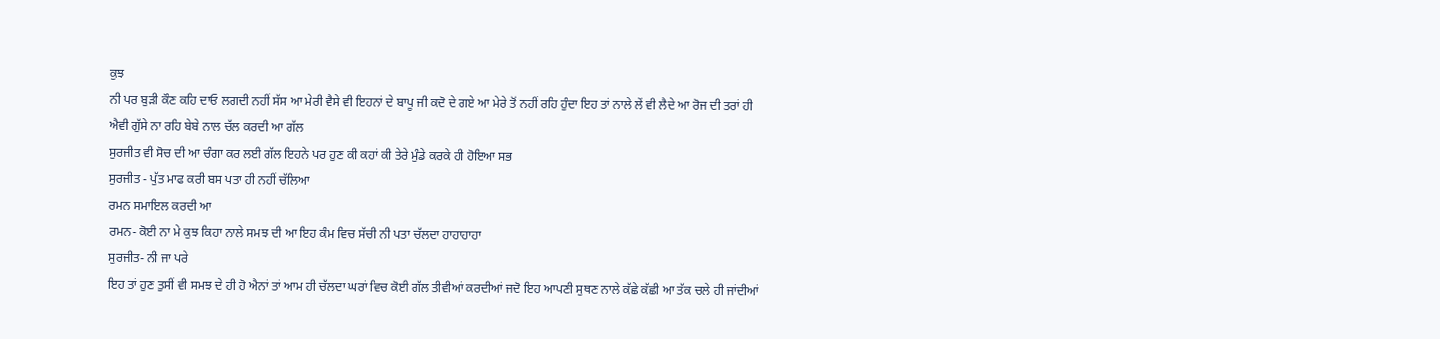ਕੁਝ
ਨੀ ਪਰ ਬੁੜੀ ਕੌਣ ਕਹਿ ਦਾਓ ਲਗਦੀ ਨਹੀਂ ਸੱਸ ਆ ਮੇਰੀ ਵੈਸੇ ਵੀ ਇਹਨਾਂ ਦੇ ਬਾਪੂ ਜੀ ਕਦੋ ਦੇ ਗਏ ਆ ਮੇਰੇ ਤੋਂ ਨਹੀਂ ਰਹਿ ਹੁੰਦਾ ਇਹ ਤਾਂ ਨਾਲੇ ਲੇਂ ਵੀ ਲੈਦੇ ਆ ਰੋਜ ਦੀ ਤਰਾਂ ਹੀ
ਐਵੀ ਗੁੱਸੇ ਨਾ ਰਹਿ ਬੇਬੇ ਨਾਲ ਚੱਲ ਕਰਦੀ ਆ ਗੱਲ
ਸੁਰਜੀਤ ਵੀ ਸੋਚ ਦੀ ਆ ਚੰਗਾ ਕਰ ਲਈ ਗੱਲ ਇਹਨੇ ਪਰ ਹੁਣ ਕੀ ਕਹਾਂ ਕੀ ਤੇਰੇ ਮੁੰਡੇ ਕਰਕੇ ਹੀ ਹੋਇਆ ਸਭ
ਸੁਰਜੀਤ - ਪੁੱਤ ਮਾਫ ਕਰੀ ਬਸ ਪਤਾ ਹੀ ਨਹੀਂ ਚੱਲਿਆ
ਰਮਨ ਸਮਾਇਲ ਕਰਦੀ ਆ
ਰਮਨ- ਕੋਈ ਨਾ ਮੇ ਕੁਝ ਕਿਹਾ ਨਾਲੇ ਸਮਝ ਦੀ ਆ ਇਹ ਕੰਮ ਵਿਚ ਸੱਚੀ ਨੀ ਪਤਾ ਚੱਲਦਾ ਹਾਹਾਹਾਹਾ
ਸੁਰਜੀਤ- ਨੀ ਜਾ ਪਰੇ
ਇਹ ਤਾਂ ਹੁਣ ਤੁਸੀਂ ਵੀ ਸਮਝ ਦੇ ਹੀ ਹੋ ਐਨਾਂ ਤਾਂ ਆਮ ਹੀ ਚੱਲਦਾ ਘਰਾਂ ਵਿਚ ਕੋਈ ਗੱਲ ਤੀਵੀਆਂ ਕਰਦੀਆਂ ਜਦੋ ਇਹ ਆਪਣੀ ਸੁਥਣ ਨਾਲੇ ਕੱਛੇ ਕੱਛੀ ਆ ਤੱਕ ਚਲੇ ਹੀ ਜਾਂਦੀਆਂ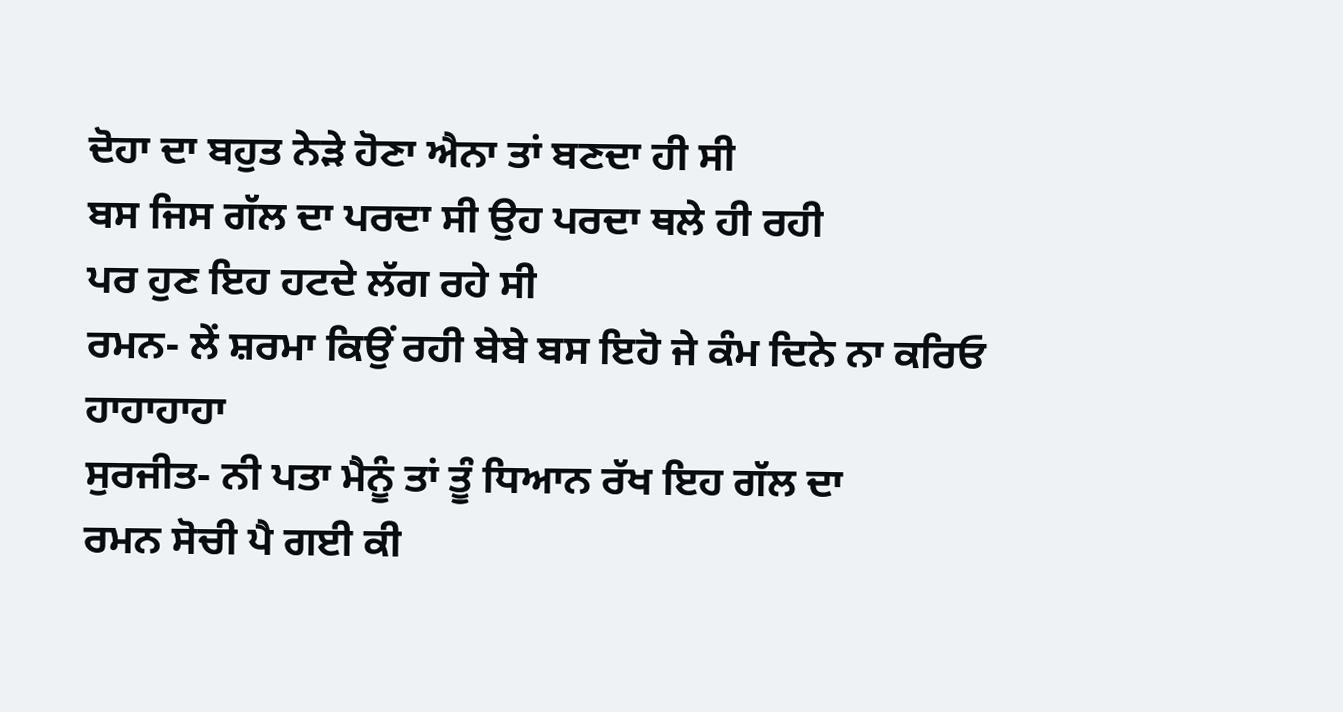ਦੋਹਾ ਦਾ ਬਹੁਤ ਨੇੜੇ ਹੋਣਾ ਐਨਾ ਤਾਂ ਬਣਦਾ ਹੀ ਸੀ
ਬਸ ਜਿਸ ਗੱਲ ਦਾ ਪਰਦਾ ਸੀ ਉਹ ਪਰਦਾ ਥਲੇ ਹੀ ਰਹੀ
ਪਰ ਹੁਣ ਇਹ ਹਟਦੇ ਲੱਗ ਰਹੇ ਸੀ
ਰਮਨ- ਲੇਂ ਸ਼ਰਮਾ ਕਿਉਂ ਰਹੀ ਬੇਬੇ ਬਸ ਇਹੋ ਜੇ ਕੰਮ ਦਿਨੇ ਨਾ ਕਰਿਓ ਹਾਹਾਹਾਹਾ
ਸੁਰਜੀਤ- ਨੀ ਪਤਾ ਮੈਨੂੰ ਤਾਂ ਤੂੰ ਧਿਆਨ ਰੱਖ ਇਹ ਗੱਲ ਦਾ
ਰਮਨ ਸੋਚੀ ਪੈ ਗਈ ਕੀ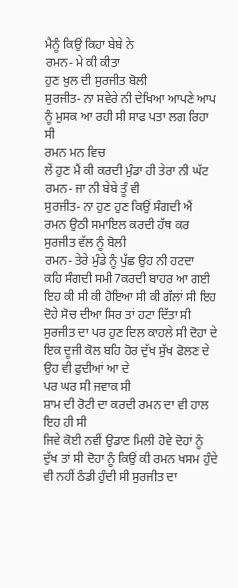ਮੈਨੂੰ ਕਿਉਂ ਕਿਹਾ ਬੇਬੇ ਨੇ
ਰਮਨ- ਮੇ ਕੀ ਕੀਤਾ
ਹੁਣ ਖ਼ੁਲ ਦੀ ਸੁਰਜੀਤ ਬੋਲੀ
ਸੁਰਜੀਤ- ਨਾ ਸਵੇਰੇ ਨੀ ਦੇਖਿਆ ਆਪਣੇ ਆਪ ਨੂੰ ਮੁਸਕ ਆ ਰਹੀ ਸੀ ਸਾਫ ਪਤਾ ਲਗ ਰਿਹਾ ਸੀ
ਰਮਨ ਮਨ ਵਿਚ
ਲੇਂ ਹੁਣ ਮੈਂ ਕੀ ਕਰਦੀ ਮੁੰਡਾ ਹੀ ਤੇਰਾ ਨੀ ਘੱਟ
ਰਮਨ- ਜਾ ਨੀ ਬੇਬੇ ਤੂੰ ਵੀ
ਸੁਰਜੀਤ- ਨਾ ਹੁਣ ਹੁਣ ਕਿਉਂ ਸੰਗਦੀ ਐਂ
ਰਮਨ ਉਠੀ ਸਮਾਇਲ ਕਰਦੀ ਹੱਥ ਕਰ ਸੁਰਜੀਤ ਵੱਲ ਨੂੰ ਬੋਲੀ
ਰਮਨ- ਤੇਰੇ ਮੁੰਡੇ ਨੂੰ ਪੁੱਛ ਉਹ ਨੀ ਹਟਦਾ
ਕਹਿ ਸੰਗਦੀ ਸਮੀ7ਕਰਦੀ ਬਾਹਰ ਆ ਗਈ
ਇਹ ਕੀ ਸੀ ਕੀ ਹੋਇਆ ਸੀ ਕੀ ਗੱਲਾਂ ਸੀ ਇਹ
ਦੋਹੇ ਸੋਚ ਦੀਆ ਸਿਰ ਤਾਂ ਹਟਾ ਦਿੱਤਾ ਸੀ ਸੁਰਜੀਤ ਦਾ ਪਰ ਹੁਣ ਦਿਲ ਕਾਹਲੇ ਸੀ ਦੋਹਾ ਦੇ ਇਕ ਦੂਜੀ ਕੋਲ ਬਹਿ ਹੋਰ ਦੁੱਖ ਸੁੱਖ ਫੋਲਣ ਦੇ ਉਹ ਵੀ ਫੁਦੀਆਂ ਆ ਦੇ
ਪਰ ਘਰ ਸੀ ਜਵਾਕ ਸੀ
ਸ਼ਾਮ ਦੀ ਰੋਟੀ ਦਾ ਕਰਦੀ ਰਮਨ ਦਾ ਵੀ ਹਾਲ ਇਹ ਹੀ ਸੀ
ਜਿਵੇ ਕੋਈ ਨਵੀਂ ਉਡਾਣ ਮਿਲੀ ਹੋਵੇ ਦੋਹਾਂ ਨੂੰ ਦੁੱਖ ਤਾਂ ਸੀ ਦੋਹਾ ਨੂੰ ਕਿਉਂ ਕੀ ਰਮਨ ਖਸਮ ਹੁੰਦੇ ਵੀ ਨਹੀਂ ਠੰਡੀ ਹੁੰਦੀ ਸੀ ਸੁਰਜੀਤ ਦਾ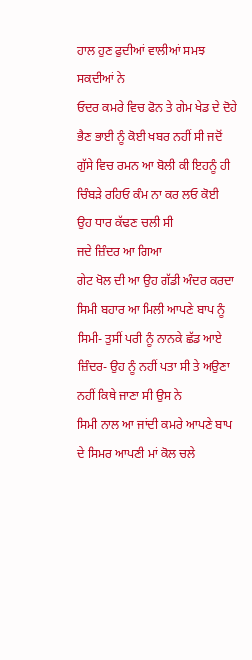ਹਾਲ ਹੁਣ ਫੁਦੀਆਂ ਵਾਲੀਆਂ ਸਮਝ ਸਕਦੀਆਂ ਨੇ
ਓਦਰ ਕਮਰੇ ਵਿਚ ਫੋਨ ਤੇ ਗੇਮ ਖੇਡ ਦੇ ਦੋਹੇ ਭੈਣ ਭਾਈ ਨੂੰ ਕੋਈ ਖਬਰ ਨਹੀਂ ਸੀ ਜਦੋਂ ਗੁੱਸੇ ਵਿਚ ਰਮਨ ਆ ਬੋਲੀ ਕੀ ਇਹਨੂੰ ਹੀ ਚਿੰਬੜੇ ਰਹਿਓ ਕੰਮ ਨਾ ਕਰ ਲਓ ਕੋਈ
ਉਹ ਧਾਰ ਕੱਢਣ ਚਲੀ ਸੀ
ਜਦੇ ਜ਼ਿੰਦਰ ਆ ਗਿਆ
ਗੇਟ ਖੋਲ ਦੀ ਆ ਉਹ ਗੱਡੀ ਅੰਦਰ ਕਰਦਾ
ਸਿਮੀ ਬਹਾਰ ਆ ਮਿਲੀ ਆਪਣੇ ਬਾਪ ਨੂੰ
ਸਿਮੀ- ਤੁਸੀਂ ਪਰੀ ਨੂੰ ਨਾਨਕੇ ਛੱਡ ਆਏ
ਜ਼ਿੰਦਰ- ਉਹ ਨੂੰ ਨਹੀਂ ਪਤਾ ਸੀ ਤੇ ਅਉਣਾ ਨਹੀਂ ਕਿਥੇ ਜਾਣਾ ਸੀ ਉਸ ਨੇ
ਸਿਮੀ ਨਾਲ ਆ ਜਾਂਦੀ ਕਮਰੇ ਆਪਣੇ ਬਾਪ ਦੇ ਸਿਮਰ ਆਪਣੀ ਮਾਂ ਕੋਲ ਚਲੇ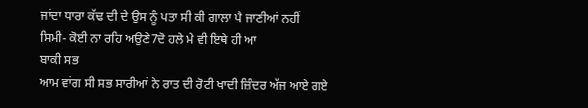ਜਾਂਦਾ ਧਾਰਾ ਕੱਢ ਦੀ ਦੇ ਉਸ ਨੂੰ ਪਤਾ ਸੀ ਕੀ ਗਾਲਾ ਪੈ ਜਾਣੀਆਂ ਨਹੀਂ
ਸਿਮੀ- ਕੋਈ ਨਾ ਰਹਿ ਅਉਣੇ7ਦੋ ਹਲੇ ਮੇ ਵੀ ਇਥੇ ਹੀ ਆ
ਬਾਕੀ ਸਭ
ਆਮ ਵਾਂਗ ਸੀ ਸਭ ਸਾਰੀਆਂ ਨੇ ਰਾਤ ਦੀ ਰੋਟੀ ਖਾਦੀ ਜ਼ਿੰਦਰ ਅੱਜ ਆਏ ਗਏ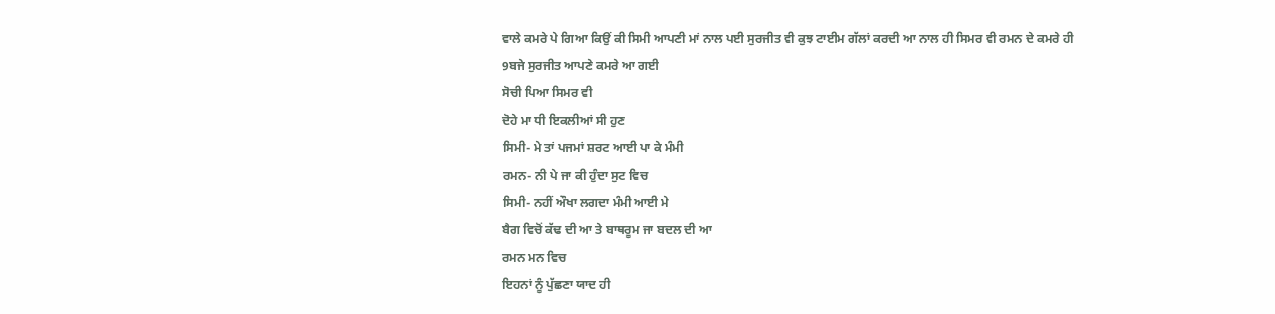ਵਾਲੇ ਕਮਰੇ ਪੇ ਗਿਆ ਕਿਉਂ ਕੀ ਸਿਮੀ ਆਪਣੀ ਮਾਂ ਨਾਲ ਪਈ ਸੁਰਜੀਤ ਵੀ ਕੁਝ ਟਾਈਮ ਗੱਲਾਂ ਕਰਦੀ ਆ ਨਾਲ ਹੀ ਸਿਮਰ ਵੀ ਰਮਨ ਦੇ ਕਮਰੇ ਹੀ
9ਬਜੇ ਸੁਰਜੀਤ ਆਪਣੇ ਕਮਰੇ ਆ ਗਈ
ਸੋਚੀ ਪਿਆ ਸਿਮਰ ਵੀ
ਦੋਹੇ ਮਾ ਧੀ ਇਕਲੀਆਂ ਸੀ ਹੁਣ
ਸਿਮੀ- ਮੇ ਤਾਂ ਪਜਮਾਂ ਸ਼ਰਟ ਆਈ ਪਾ ਕੇ ਮੰਮੀ
ਰਮਨ- ਨੀ ਪੇ ਜਾ ਕੀ ਹੁੰਦਾ ਸੁਟ ਵਿਚ
ਸਿਮੀ- ਨਹੀਂ ਔਖਾ ਲਗਦਾ ਮੰਮੀ ਆਈ ਮੇ
ਬੈਗ ਵਿਚੋਂ ਕੱਢ ਦੀ ਆ ਤੇ ਬਾਥਰੂਮ ਜਾ ਬਦਲ ਦੀ ਆ
ਰਮਨ ਮਨ ਵਿਚ
ਇਹਨਾਂ ਨੂੰ ਪੁੱਛਣਾ ਯਾਦ ਹੀ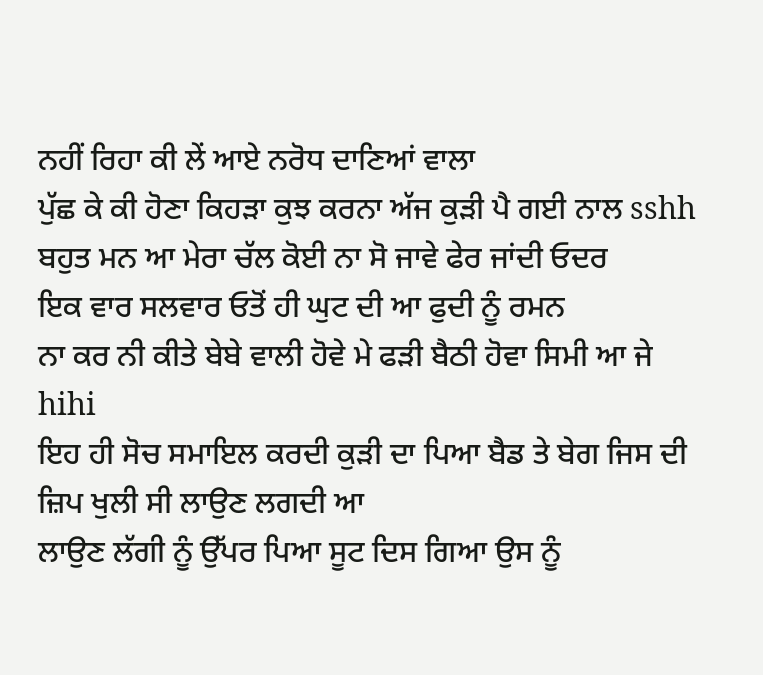ਨਹੀਂ ਰਿਹਾ ਕੀ ਲੇਂ ਆਏ ਨਰੋਧ ਦਾਣਿਆਂ ਵਾਲਾ
ਪੁੱਛ ਕੇ ਕੀ ਹੋਣਾ ਕਿਹੜਾ ਕੁਝ ਕਰਨਾ ਅੱਜ ਕੁੜੀ ਪੈ ਗਈ ਨਾਲ sshh ਬਹੁਤ ਮਨ ਆ ਮੇਰਾ ਚੱਲ ਕੋਈ ਨਾ ਸੋ ਜਾਵੇ ਫੇਰ ਜਾਂਦੀ ਓਦਰ
ਇਕ ਵਾਰ ਸਲਵਾਰ ਓਤੋਂ ਹੀ ਘੁਟ ਦੀ ਆ ਫੁਦੀ ਨੂੰ ਰਮਨ
ਨਾ ਕਰ ਨੀ ਕੀਤੇ ਬੇਬੇ ਵਾਲੀ ਹੋਵੇ ਮੇ ਫੜੀ ਬੈਠੀ ਹੋਵਾ ਸਿਮੀ ਆ ਜੇ hihi
ਇਹ ਹੀ ਸੋਚ ਸਮਾਇਲ ਕਰਦੀ ਕੁੜੀ ਦਾ ਪਿਆ ਬੈਡ ਤੇ ਬੇਗ ਜਿਸ ਦੀ ਜ਼ਿਪ ਖੁਲੀ ਸੀ ਲਾਉਣ ਲਗਦੀ ਆ
ਲਾਉਣ ਲੱਗੀ ਨੂੰ ਉੱਪਰ ਪਿਆ ਸੂਟ ਦਿਸ ਗਿਆ ਉਸ ਨੂੰ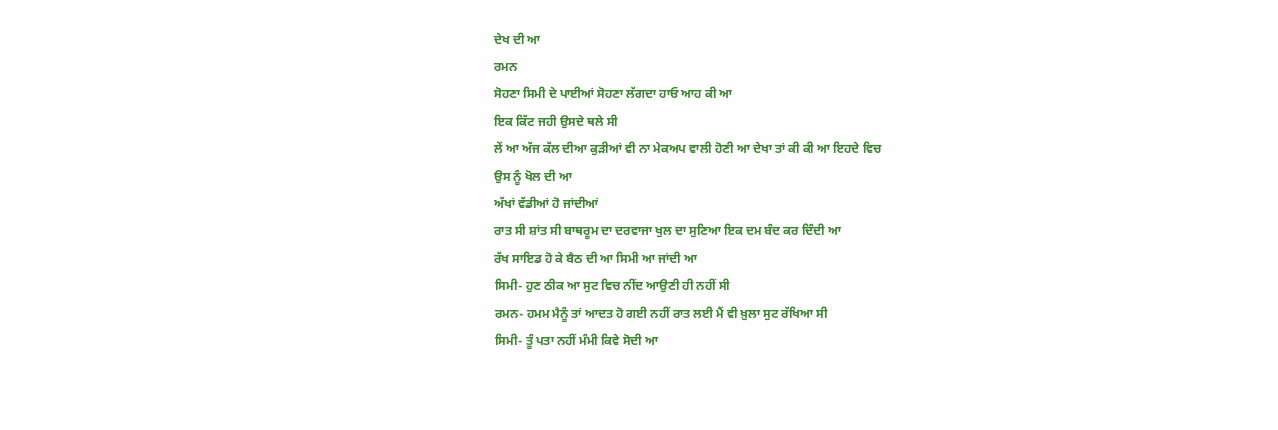ਦੇਖ ਦੀ ਆ
ਰਮਨ
ਸੋਹਣਾ ਸਿਮੀ ਦੇ ਪਾਈਆਂ ਸੋਹਣਾ ਲੱਗਦਾ ਹਾਓ ਆਹ ਕੀ ਆ
ਇਕ ਕਿੱਟ ਜਹੀ ਉਸਦੇ ਥਲੇ ਸੀ
ਲੇਂ ਆ ਅੱਜ ਕੱਲ ਦੀਆ ਕੁੜੀਆਂ ਵੀ ਨਾ ਮੇਕਅਪ ਵਾਲੀ ਹੋਣੀ ਆ ਦੇਖਾ ਤਾਂ ਕੀ ਕੀ ਆ ਇਹਦੇ ਵਿਚ
ਉਸ ਨੂੰ ਖੋਲ ਦੀ ਆ
ਅੱਖਾਂ ਵੱਡੀਆਂ ਹੋ ਜਾਂਦੀਆਂ
ਰਾਤ ਸੀ ਸ਼ਾਂਤ ਸੀ ਬਾਥਰੂਮ ਦਾ ਦਰਵਾਜਾ ਖੁਲ ਦਾ ਸੁਣਿਆ ਇਕ ਦਮ ਬੰਦ ਕਰ ਦਿੰਦੀ ਆ
ਰੱਖ ਸਾਇਡ ਹੋ ਕੇ ਬੈਠ ਦੀ ਆ ਸਿਮੀ ਆ ਜਾਂਦੀ ਆ
ਸਿਮੀ- ਹੁਣ ਠੀਕ ਆ ਸੁਟ ਵਿਚ ਨੀਂਦ ਆਉਣੀ ਹੀ ਨਹੀਂ ਸੀ
ਰਮਨ- ਹਮਮ ਮੈਨੂੰ ਤਾਂ ਆਦਤ ਹੋ ਗਈ ਨਹੀਂ ਰਾਤ ਲਈ ਮੈਂ ਵੀ ਖ਼ੁਲਾ ਸੁਟ ਰੱਖਿਆ ਸੀ
ਸਿਮੀ- ਤੂੰ ਪਤਾ ਨਹੀਂ ਮੰਮੀ ਕਿਵੇ ਸੋਦੀ ਆ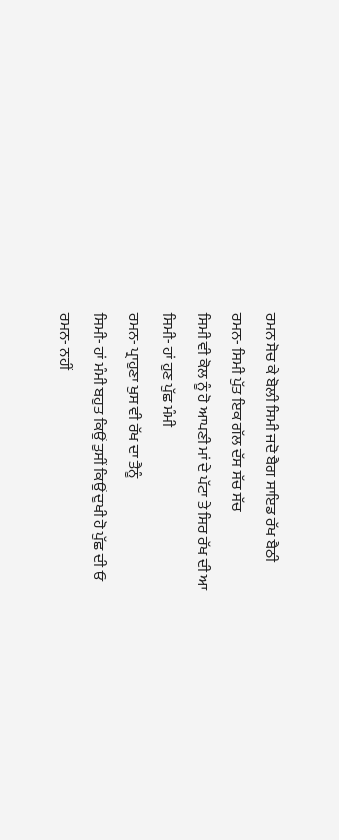ਰਮਨ ਸੋਚ ਕੇ ਬੋਲੀ ਸਿਮੀ ਜਦੋ ਬੈਗ ਸਾਇਡ ਰੱਖ ਬੈਠੀ
ਰਮਨ- ਸਿਮੀ ਪੁੱਤ ਇਕ ਗੱਲ ਦੱਸ ਸੱਚ ਸੱਚ
ਸਿਮੀ ਵੀ ਕੋਲ ਨੂੰ ਹੋ ਆਪਣੀ ਮਾਂ ਦੇ ਪੱਟਾ ਤੇ ਸਿਰ ਰੱਖ ਦੀ ਆ
ਸਿਮੀ- ਹਾਂ ਹੁਣ ਪੁੱਛ ਮੰਮੀ
ਰਮਨ- ਪ੍ਰਾਹੁਣਾ ਖੁਸ ਵੀ ਰੱਖ ਦਾ ਤੈਨੂੰ
ਸਿਮੀ- ਹਾਂ ਮੰਮੀ ਬਹੁਤ ਕਿਉਂ ਤੁਸੀਂ ਕਿਉਂ ਦੁਖੀ ਹੋ ਪੁੱਛ ਦੀ ਓ
ਰਮਨ- ਨਹੀਂ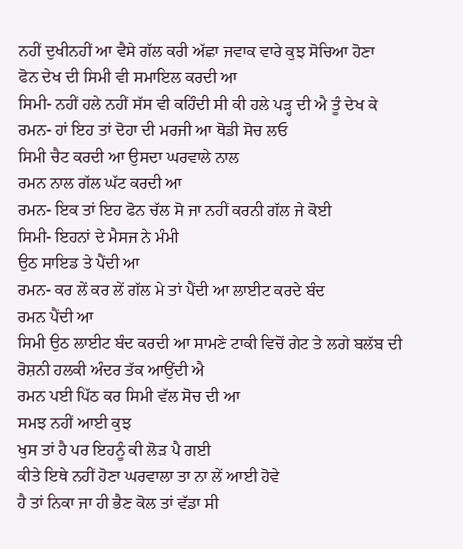ਨਹੀਂ ਦੁਖੀਨਹੀਂ ਆ ਵੈਸੇ ਗੱਲ ਕਰੀ ਅੱਛਾ ਜਵਾਕ ਵਾਰੇ ਕੁਝ ਸੋਚਿਆ ਹੋਣਾ
ਫੋਨ ਦੇਖ ਦੀ ਸਿਮੀ ਵੀ ਸਮਾਇਲ ਕਰਦੀ ਆ
ਸਿਮੀ- ਨਹੀਂ ਹਲੇ ਨਹੀਂ ਸੱਸ ਵੀ ਕਹਿੰਦੀ ਸੀ ਕੀ ਹਲੇ ਪੜ੍ਹ ਦੀ ਐ ਤੂੰ ਦੇਖ ਕੇ
ਰਮਨ- ਹਾਂ ਇਹ ਤਾਂ ਦੋਹਾ ਦੀ ਮਰਜੀ ਆ ਥੋਡੀ ਸੋਚ ਲਓ
ਸਿਮੀ ਚੈਟ ਕਰਦੀ ਆ ਉਸਦਾ ਘਰਵਾਲੇ ਨਾਲ
ਰਮਨ ਨਾਲ ਗੱਲ ਘੱਟ ਕਰਦੀ ਆ
ਰਮਨ- ਇਕ ਤਾਂ ਇਹ ਫੋਨ ਚੱਲ ਸੋ ਜਾ ਨਹੀਂ ਕਰਨੀ ਗੱਲ ਜੇ ਕੋਈ
ਸਿਮੀ- ਇਹਨਾਂ ਦੇ ਮੈਸਜ ਨੇ ਮੰਮੀ
ਉਠ ਸਾਇਡ ਤੇ ਪੈਂਦੀ ਆ
ਰਮਨ- ਕਰ ਲੇਂ ਕਰ ਲੇਂ ਗੱਲ ਮੇ ਤਾਂ ਪੈਂਦੀ ਆ ਲਾਈਟ ਕਰਦੇ ਬੰਦ
ਰਮਨ ਪੈਂਦੀ ਆ
ਸਿਮੀ ਉਠ ਲਾਈਟ ਬੰਦ ਕਰਦੀ ਆ ਸਾਮਣੇ ਟਾਕੀ ਵਿਚੋਂ ਗੇਟ ਤੇ ਲਗੇ ਬਲੱਬ ਦੀ ਰੋਸ਼ਨੀ ਹਲਕੀ ਅੰਦਰ ਤੱਕ ਆਉਂਦੀ ਐ
ਰਮਨ ਪਈ ਪਿੱਠ ਕਰ ਸਿਮੀ ਵੱਲ ਸੋਚ ਦੀ ਆ
ਸਮਝ ਨਹੀਂ ਆਈ ਕੁਝ
ਖੁਸ ਤਾਂ ਹੈ ਪਰ ਇਹਨੂੰ ਕੀ ਲੋੜ ਪੈ ਗਈ
ਕੀਤੇ ਇਥੇ ਨਹੀਂ ਹੋਣਾ ਘਰਵਾਲਾ ਤਾ ਨਾ ਲੇਂ ਆਈ ਹੋਵੇ
ਹੈ ਤਾਂ ਨਿਕਾ ਜਾ ਹੀ ਭੈਣ ਕੋਲ ਤਾਂ ਵੱਡਾ ਸੀ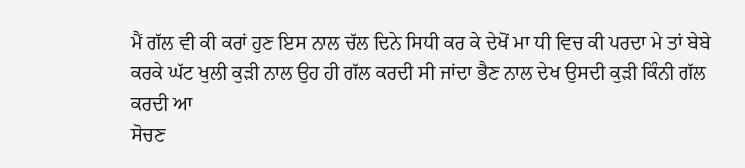ਮੈਂ ਗੱਲ ਵੀ ਕੀ ਕਰਾਂ ਹੁਣ ਇਸ ਨਾਲ ਚੱਲ ਦਿਨੇ ਸਿਧੀ ਕਰ ਕੇ ਦੇਖੋਂ ਮਾ ਧੀ ਵਿਚ ਕੀ ਪਰਦਾ ਮੇ ਤਾਂ ਬੇਬੇ ਕਰਕੇ ਘੱਟ ਖੁਲੀ ਕੁੜੀ ਨਾਲ ਉਹ ਹੀ ਗੱਲ ਕਰਦੀ ਸੀ ਜਾਂਦਾ ਭੈਣ ਨਾਲ ਦੇਖ ਉਸਦੀ ਕੁੜੀ ਕਿੰਨੀ ਗੱਲ ਕਰਦੀ ਆ
ਸੋਚਣ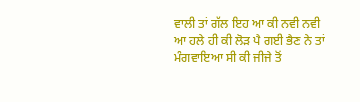ਵਾਲੀ ਤਾਂ ਗੱਲ ਇਹ ਆ ਕੀ ਨਵੀ ਨਵੀ ਆ ਹਲੇ ਹੀ ਕੀ ਲੋੜ ਪੈ ਗਈ ਭੈਣ ਨੇ ਤਾਂ ਮੰਗਵਾਇਆ ਸੀ ਕੀ ਜੀਜੇ ਤੋਂ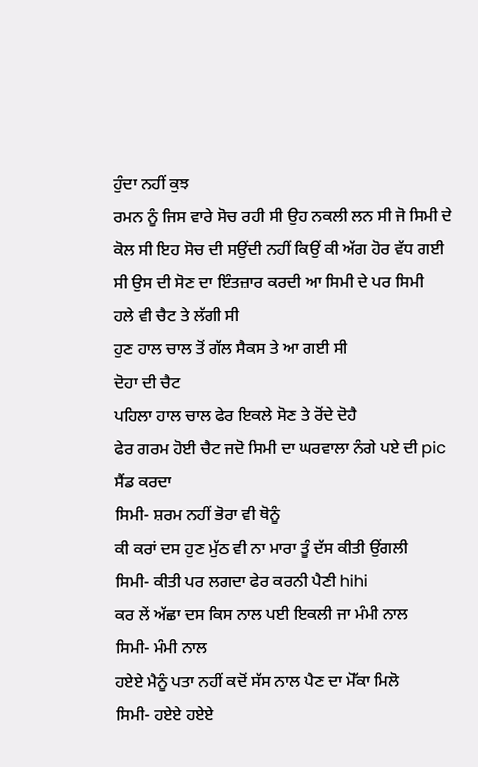ਹੁੰਦਾ ਨਹੀਂ ਕੁਝ
ਰਮਨ ਨੂੰ ਜਿਸ ਵਾਰੇ ਸੋਚ ਰਹੀ ਸੀ ਉਹ ਨਕਲੀ ਲਨ ਸੀ ਜੋ ਸਿਮੀ ਦੇ ਕੋਲ ਸੀ ਇਹ ਸੋਚ ਦੀ ਸਉਂਦੀ ਨਹੀਂ ਕਿਉਂ ਕੀ ਅੱਗ ਹੋਰ ਵੱਧ ਗਈ ਸੀ ਉਸ ਦੀ ਸੋਣ ਦਾ ਇੰਤਜ਼ਾਰ ਕਰਦੀ ਆ ਸਿਮੀ ਦੇ ਪਰ ਸਿਮੀ
ਹਲੇ ਵੀ ਚੈਟ ਤੇ ਲੱਗੀ ਸੀ
ਹੁਣ ਹਾਲ ਚਾਲ ਤੋਂ ਗੱਲ ਸੈਕਸ ਤੇ ਆ ਗਈ ਸੀ
ਦੋਹਾ ਦੀ ਚੈਟ
ਪਹਿਲਾ ਹਾਲ ਚਾਲ ਫੇਰ ਇਕਲੇ ਸੋਣ ਤੇ ਰੋਂਦੇ ਦੋਹੈ
ਫੇਰ ਗਰਮ ਹੋਈ ਚੈਟ ਜਦੋ ਸਿਮੀ ਦਾ ਘਰਵਾਲਾ ਨੰਗੇ ਪਏ ਦੀ pic ਸੈਂਡ ਕਰਦਾ
ਸਿਮੀ- ਸ਼ਰਮ ਨਹੀਂ ਭੋਰਾ ਵੀ ਥੋਨੂੰ
ਕੀ ਕਰਾਂ ਦਸ ਹੁਣ ਮੁੱਠ ਵੀ ਨਾ ਮਾਰਾ ਤੂੰ ਦੱਸ ਕੀਤੀ ਉਂਗਲੀ
ਸਿਮੀ- ਕੀਤੀ ਪਰ ਲਗਦਾ ਫੇਰ ਕਰਨੀ ਪੈਣੀ hihi
ਕਰ ਲੇਂ ਅੱਛਾ ਦਸ ਕਿਸ ਨਾਲ ਪਈ ਇਕਲੀ ਜਾ ਮੰਮੀ ਨਾਲ
ਸਿਮੀ- ਮੰਮੀ ਨਾਲ
ਹਏਏ ਮੈਨੂੰ ਪਤਾ ਨਹੀਂ ਕਦੋਂ ਸੱਸ ਨਾਲ ਪੈਣ ਦਾ ਮੋੱਕਾ ਮਿਲੋ
ਸਿਮੀ- ਹਏਏ ਹਏਏ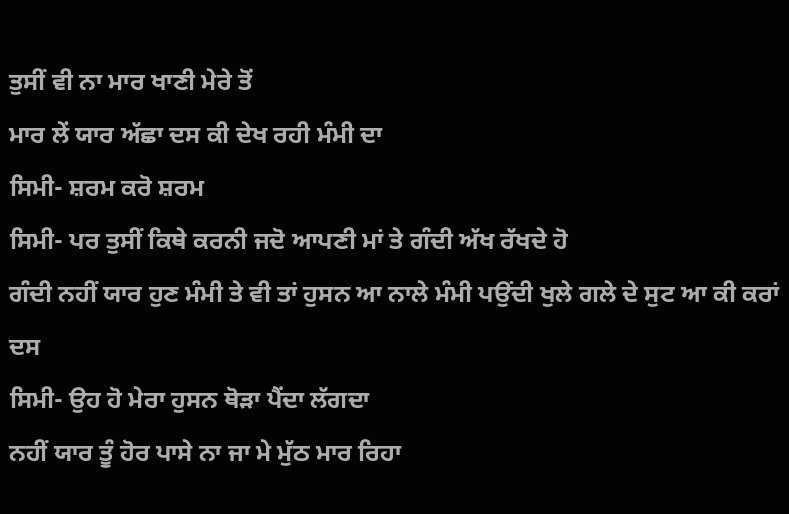ਤੁਸੀਂ ਵੀ ਨਾ ਮਾਰ ਖਾਣੀ ਮੇਰੇ ਤੋਂ
ਮਾਰ ਲੇਂ ਯਾਰ ਅੱਛਾ ਦਸ ਕੀ ਦੇਖ ਰਹੀ ਮੰਮੀ ਦਾ
ਸਿਮੀ- ਸ਼ਰਮ ਕਰੋ ਸ਼ਰਮ
ਸਿਮੀ- ਪਰ ਤੁਸੀਂ ਕਿਥੇ ਕਰਨੀ ਜਦੋ ਆਪਣੀ ਮਾਂ ਤੇ ਗੰਦੀ ਅੱਖ ਰੱਖਦੇ ਹੋ
ਗੰਦੀ ਨਹੀਂ ਯਾਰ ਹੁਣ ਮੰਮੀ ਤੇ ਵੀ ਤਾਂ ਹੁਸਨ ਆ ਨਾਲੇ ਮੰਮੀ ਪਉਂਦੀ ਖੁਲੇ ਗਲੇ ਦੇ ਸੁਟ ਆ ਕੀ ਕਰਾਂ ਦਸ
ਸਿਮੀ- ਉਹ ਹੋ ਮੇਰਾ ਹੁਸਨ ਥੋੜਾ ਪੈਂਦਾ ਲੱਗਦਾ
ਨਹੀਂ ਯਾਰ ਤੂੰ ਹੋਰ ਪਾਸੇ ਨਾ ਜਾ ਮੇ ਮੁੱਠ ਮਾਰ ਰਿਹਾ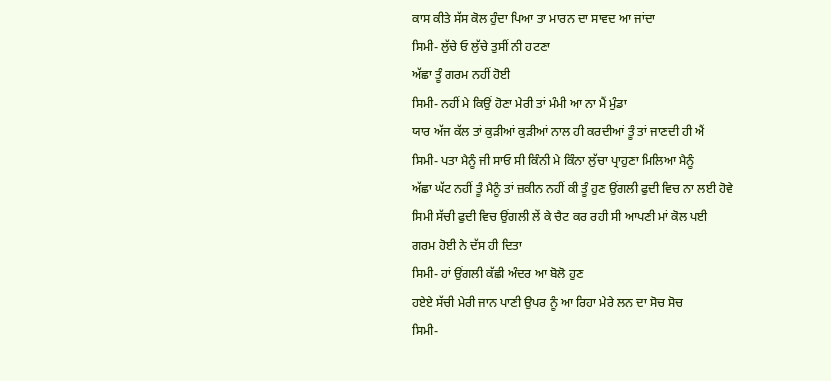ਕਾਸ ਕੀਤੇ ਸੱਸ ਕੋਲ ਹੁੰਦਾ ਪਿਆ ਤਾ ਮਾਰਨ ਦਾ ਸਾਵਦ ਆ ਜਾਂਦਾ
ਸਿਮੀ- ਲੁੱਚੇ ਓ ਲੁੱਚੇ ਤੁਸੀਂ ਨੀ ਹਟਣਾ
ਅੱਛਾ ਤੂੰ ਗਰਮ ਨਹੀਂ ਹੋਈ
ਸਿਮੀ- ਨਹੀਂ ਮੇ ਕਿਉਂ ਹੋਣਾ ਮੇਰੀ ਤਾਂ ਮੰਮੀ ਆ ਨਾ ਮੈਂ ਮੁੰਡਾ
ਯਾਰ ਅੱਜ ਕੱਲ ਤਾਂ ਕੁੜੀਆਂ ਕੁੜੀਆਂ ਨਾਲ ਹੀ ਕਰਦੀਆਂ ਤੂੰ ਤਾਂ ਜਾਣਦੀ ਹੀ ਐਂ
ਸਿਮੀ- ਪਤਾ ਮੈਨੂੰ ਜੀ ਸਾਓ ਸੀ ਕਿੰਨੀ ਮੇ ਕਿੰਨਾ ਲੁੱਚਾ ਪ੍ਰਾਹੁਣਾ ਮਿਲਿਆ ਮੈਨੂੰ
ਅੱਛਾ ਘੱਟ ਨਹੀਂ ਤੂੰ ਮੈਨੂੰ ਤਾਂ ਜ਼ਕੀਨ ਨਹੀਂ ਕੀ ਤੂੰ ਹੁਣ ਉਂਗਲੀ ਫੁਦੀ ਵਿਚ ਨਾ ਲਈ ਹੋਵੇ
ਸਿਮੀ ਸੱਚੀ ਫੁਦੀ ਵਿਚ ਉਂਗਲੀ ਲੇਂ ਕੇ ਚੈਟ ਕਰ ਰਹੀ ਸੀ ਆਪਣੀ ਮਾਂ ਕੋਲ ਪਈ
ਗਰਮ ਹੋਈ ਨੇ ਦੱਸ ਹੀ ਦਿਤਾ
ਸਿਮੀ- ਹਾਂ ਉਂਗਲੀ ਕੱਛੀ ਅੰਦਰ ਆ ਬੋਲੋ ਹੁਣ
ਹਏਏ ਸੱਚੀ ਮੇਰੀ ਜਾਨ ਪਾਣੀ ਉਪਰ ਨੂੰ ਆ ਰਿਹਾ ਮੇਰੇ ਲਨ ਦਾ ਸੋਚ ਸੋਚ
ਸਿਮੀ-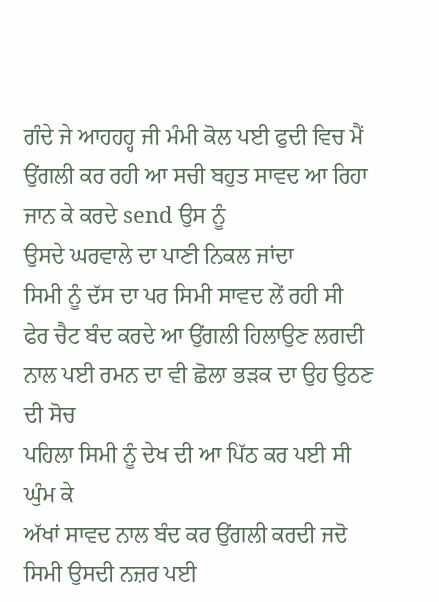ਗੰਦੇ ਜੇ ਆਹਹਹ੍ਹ ਜੀ ਮੰਮੀ ਕੋਲ ਪਈ ਫੁਦੀ ਵਿਚ ਮੈਂ ਉਂਗਲੀ ਕਰ ਰਹੀ ਆ ਸਚੀ ਬਹੁਤ ਸਾਵਦ ਆ ਰਿਹਾ
ਜਾਨ ਕੇ ਕਰਦੇ send ਉਸ ਨੂੰ
ਉਸਦੇ ਘਰਵਾਲੇ ਦਾ ਪਾਣੀ ਨਿਕਲ ਜਾਂਦਾ
ਸਿਮੀ ਨੂੰ ਦੱਸ ਦਾ ਪਰ ਸਿਮੀ ਸਾਵਦ ਲੇਂ ਰਹੀ ਸੀ
ਫੇਰ ਚੈਟ ਬੰਦ ਕਰਦੇ ਆ ਉਂਗਲੀ ਹਿਲਾਉਣ ਲਗਦੀ
ਨਾਲ ਪਈ ਰਮਨ ਦਾ ਵੀ ਛੋਲਾ ਭੜਕ ਦਾ ਉਹ ਉਠਣ ਦੀ ਸੋਚ
ਪਹਿਲਾ ਸਿਮੀ ਨੂੰ ਦੇਖ ਦੀ ਆ ਪਿੱਠ ਕਰ ਪਈ ਸੀ ਘੁੰਮ ਕੇ
ਅੱਖਾਂ ਸਾਵਦ ਨਾਲ ਬੰਦ ਕਰ ਉਂਗਲੀ ਕਰਦੀ ਜਦੋ ਸਿਮੀ ਉਸਦੀ ਨਜ਼ਰ ਪਈ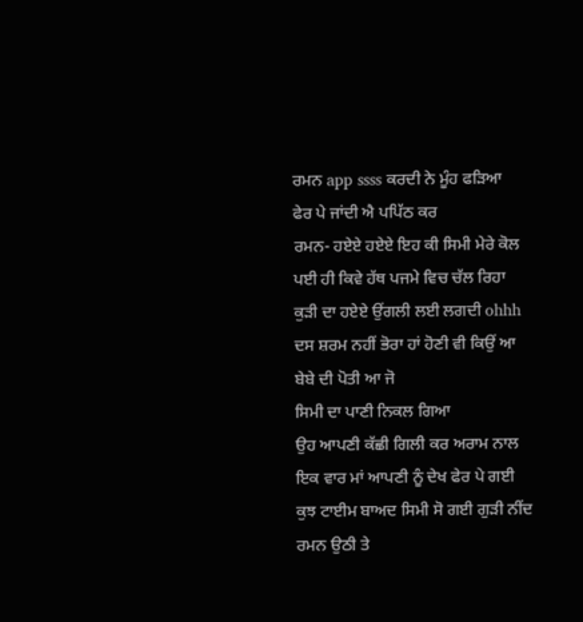ਰਮਨ app ssss ਕਰਦੀ ਨੇ ਮੂੰਹ ਫੜਿਆ
ਫੇਰ ਪੇ ਜਾਂਦੀ ਐ ਪਪਿੱਠ ਕਰ
ਰਮਨ- ਹਏਏ ਹਏਏ ਇਹ ਕੀ ਸਿਮੀ ਮੇਰੇ ਕੋਲ ਪਈ ਹੀ ਕਿਵੇ ਹੱਥ ਪਜਮੇ ਵਿਚ ਚੱਲ ਰਿਹਾ ਕੁਡ਼ੀ ਦਾ ਹਏਏ ਉਂਗਲੀ ਲਈ ਲਗਦੀ ohhh ਦਸ ਸ਼ਰਮ ਨਹੀਂ ਭੋਰਾ ਹਾਂ ਹੋਣੀ ਵੀ ਕਿਉਂ ਆ ਬੇਬੇ ਦੀ ਪੋਤੀ ਆ ਜੋ
ਸਿਮੀ ਦਾ ਪਾਣੀ ਨਿਕਲ ਗਿਆ
ਉਹ ਆਪਣੀ ਕੱਛੀ ਗਿਲੀ ਕਰ ਅਰਾਮ ਨਾਲ ਇਕ ਵਾਰ ਮਾਂ ਆਪਣੀ ਨੂੰ ਦੇਖ ਫੇਰ ਪੇ ਗਈ
ਕੁਝ ਟਾਈਮ ਬਾਅਦ ਸਿਮੀ ਸੋ ਗਈ ਗੁੜੀ ਨੀਂਦ ਰਮਨ ਉਠੀ ਤੇ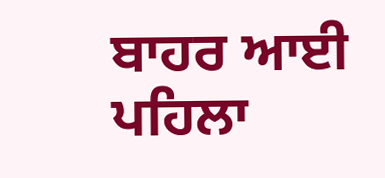ਬਾਹਰ ਆਈ
ਪਹਿਲਾ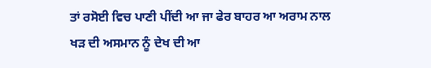ਤਾਂ ਰਸੋਈ ਵਿਚ ਪਾਣੀ ਪੀਂਦੀ ਆ ਜਾ ਫੇਰ ਬਾਹਰ ਆ ਅਰਾਮ ਨਾਲ ਖੜ ਦੀ ਅਸਮਾਨ ਨੂੰ ਦੇਖ ਦੀ ਆ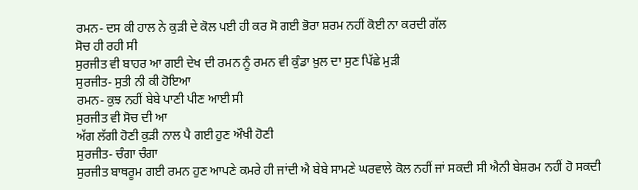ਰਮਨ- ਦਸ ਕੀ ਹਾਲ ਨੇ ਕੁੜੀ ਦੇ ਕੋਲ ਪਈ ਹੀ ਕਰ ਸੋ ਗਈ ਭੋਰਾ ਸ਼ਰਮ ਨਹੀਂ ਕੋਈ ਨਾ ਕਰਦੀ ਗੱਲ
ਸੋਚ ਹੀ ਰਹੀ ਸੀ
ਸੁਰਜੀਤ ਵੀ ਬਾਹਰ ਆ ਗਈ ਦੇਖ ਦੀ ਰਮਨ ਨੂੰ ਰਮਨ ਵੀ ਕੁੰਡਾ ਖ਼ੁਲ ਦਾ ਸੁਣ ਪਿੱਛੇ ਮੁੜੀ
ਸੁਰਜੀਤ- ਸੁਤੀ ਨੀ ਕੀ ਹੋਇਆ
ਰਮਨ- ਕੁਝ ਨਹੀਂ ਬੇਬੇ ਪਾਣੀ ਪੀਣ ਆਈ ਸੀ
ਸੁਰਜੀਤ ਵੀ ਸੋਚ ਦੀ ਆ
ਅੱਗ ਲੱਗੀ ਹੋਣੀ ਕੁੜੀ ਨਾਲ ਪੈ ਗਈ ਹੁਣ ਔਖੀ ਹੋਣੀ
ਸੁਰਜੀਤ- ਚੰਗਾ ਚੰਗਾ
ਸੁਰਜੀਤ ਬਾਥਰੂਮ ਗਈ ਰਮਨ ਹੁਣ ਆਪਣੇ ਕਮਰੇ ਹੀ ਜਾਂਦੀ ਐ ਬੇਬੇ ਸਾਮਣੇ ਘਰਵਾਲੇ ਕੋਲ ਨਹੀਂ ਜਾਂ ਸਕਦੀ ਸੀ ਐਨੀ ਬੇਸ਼ਰਮ ਨਹੀਂ ਹੋ ਸਕਦੀ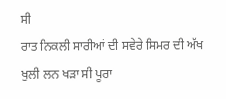ਸੀ
ਰਾਤ ਨਿਕਲੀ ਸਾਰੀਆਂ ਦੀ ਸਵੇਰੇ ਸਿਮਰ ਦੀ ਅੱਖ ਖੁਲੀ ਲਨ ਖੜਾ ਸੀ ਪੂਰਾ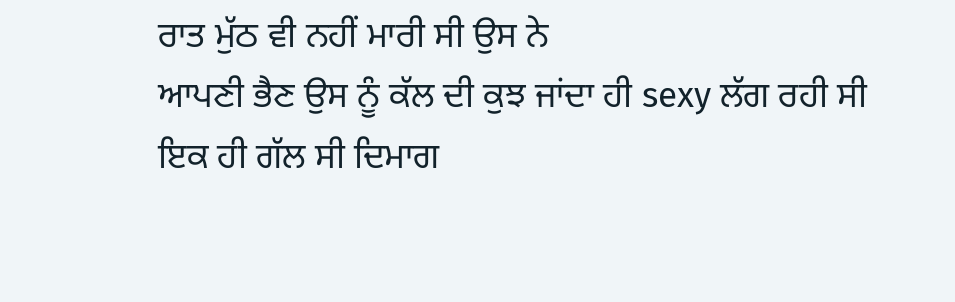ਰਾਤ ਮੁੱਠ ਵੀ ਨਹੀਂ ਮਾਰੀ ਸੀ ਉਸ ਨੇ
ਆਪਣੀ ਭੈਣ ਉਸ ਨੂੰ ਕੱਲ ਦੀ ਕੁਝ ਜਾਂਦਾ ਹੀ sexy ਲੱਗ ਰਹੀ ਸੀ
ਇਕ ਹੀ ਗੱਲ ਸੀ ਦਿਮਾਗ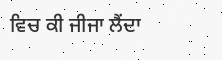ਵਿਚ ਕੀ ਜੀਜਾ ਲੈਂਦਾ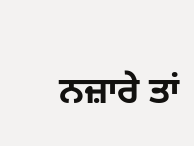ਨਜ਼ਾਰੇ ਤਾਂ